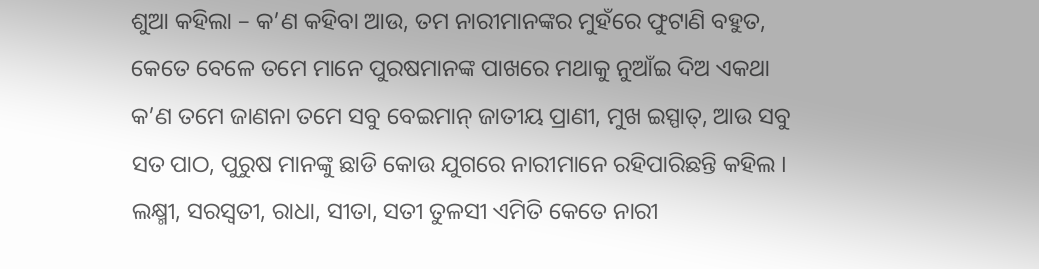ଶୁଆ କହିଲା – କ’ଣ କହିବା ଆଉ, ତମ ନାରୀମାନଙ୍କର ମୁହଁରେ ଫୁଟାଣି ବହୁତ, କେତେ ବେଳେ ତମେ ମାନେ ପୁରଷମାନଙ୍କ ପାଖରେ ମଥାକୁ ନୁଆଁଇ ଦିଅ ଏକଥା କ’ଣ ତମେ ଜାଣନା ତମେ ସବୁ ବେଇମାନ୍ ଜାତୀୟ ପ୍ରାଣୀ, ମୁଖ ଇସ୍ପାତ୍, ଆଉ ସବୁ ସତ ପାଠ, ପୁରୁଷ ମାନଙ୍କୁ ଛାଡି କୋଉ ଯୁଗରେ ନାରୀମାନେ ରହିପାରିଛନ୍ତି କହିଲ । ଲକ୍ଷ୍ମୀ, ସରସ୍ୱତୀ, ରାଧା, ସୀତା, ସତୀ ତୁଳସୀ ଏମିତି କେତେ ନାରୀ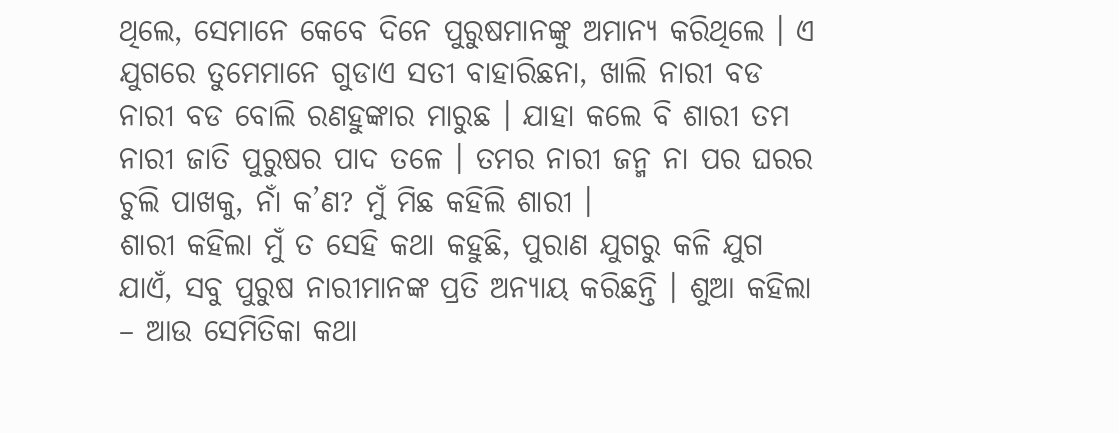ଥିଲେ, ସେମାନେ କେବେ ଦିନେ ପୁରୁଷମାନଙ୍କୁ ଅମାନ୍ୟ କରିଥିଲେ । ଏ ଯୁଗରେ ତୁମେମାନେ ଗୁଡାଏ ସତୀ ବାହାରିଛନା, ଖାଲି ନାରୀ ବଡ ନାରୀ ବଡ ବୋଲି ରଣହୁଙ୍କାର ମାରୁଛ । ଯାହା କଲେ ବି ଶାରୀ ତମ ନାରୀ ଜାତି ପୁରୁଷର ପାଦ ତଳେ । ତମର ନାରୀ ଜନ୍ମ ନା ପର ଘରର ଚୁଲି ପାଖକୁ, ନାଁ କ’ଣ? ମୁଁ ମିଛ କହିଲି ଶାରୀ ।
ଶାରୀ କହିଲା ମୁଁ ତ ସେହି କଥା କହୁଛି, ପୁରାଣ ଯୁଗରୁ କଳି ଯୁଗ ଯାଏଁ, ସବୁ ପୁରୁଷ ନାରୀମାନଙ୍କ ପ୍ରତି ଅନ୍ୟାୟ କରିଛନ୍ତି । ଶୁଆ କହିଲା – ଆଉ ସେମିତିକା କଥା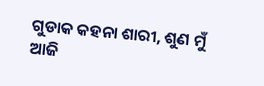ଗୁଡାକ କହନା ଶାରୀ, ଶୁଣ ମୁଁ ଆଜି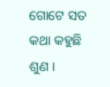ଗୋଟେ ସତ କଥା କହୁଛି ଶୁଣ ।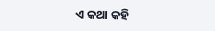ଏ କଥା କହି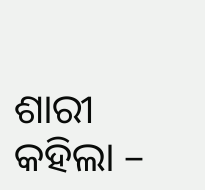ଶାରୀ କହିଲା –